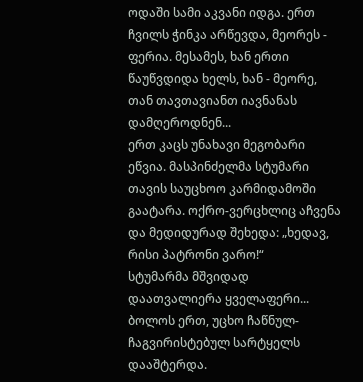ოდაში სამი აკვანი იდგა. ერთ ჩვილს ჭინკა არწევდა, მეორეს - ფერია. მესამეს, ხან ერთი წაუწვდიდა ხელს, ხან - მეორე, თან თავთავიანთ იავნანას დამღეროდნენ...
ერთ კაცს უნახავი მეგობარი ეწვია. მასპინძელმა სტუმარი თავის საუცხოო კარმიდამოში გაატარა. ოქრო-ვერცხლიც აჩვენა და მედიდურად შეხედა: „ხედავ, რისი პატრონი ვარო!“
სტუმარმა მშვიდად დაათვალიერა ყველაფერი... ბოლოს ერთ, უცხო ჩაწნულ-ჩაგვირისტებულ სარტყელს დააშტერდა.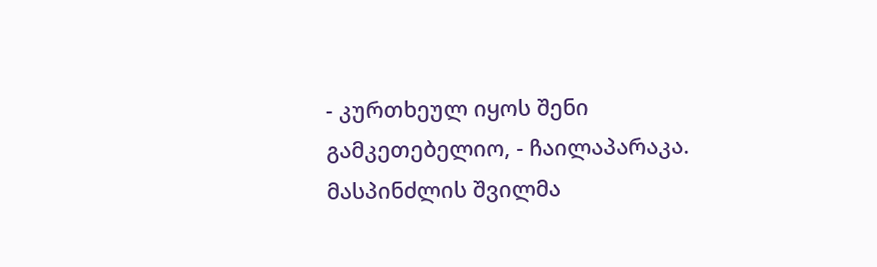- კურთხეულ იყოს შენი გამკეთებელიო, - ჩაილაპარაკა.
მასპინძლის შვილმა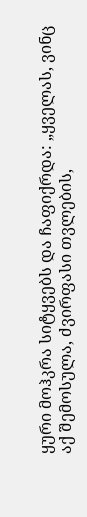ყური მოჰკრა სიტყვებს და ჩაფიქრდა: „ყველას, ვინც აქ შემოსულა, ძვირფასი თვლების,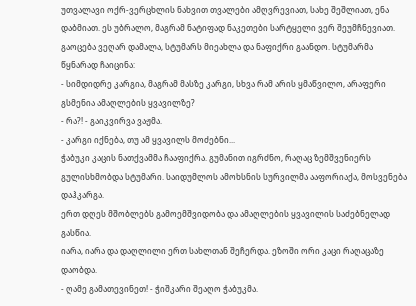უთვალავი ოქრ-ვერცხლის ნახვით თვალები ამღვრევიათ, სახე შეშლიათ, ენა დაბმიათ. ეს უბრალო, მაგრამ ნატიფად ნაკეთები სარტყელი ვერ შეუმჩნევიათ. გაოცება ვეღარ დამალა, სტუმარს მიეახლა და ნაფიქრი გაანდო. სტუმარმა წყნარად ჩაიცინა:
- სიმდიდრე კარგია, მაგრამ მასზე კარგი, სხვა რამ არის ყმაწვილო, არაფერი გსმენია ამაღლების ყვავილზე?
- რა?! - გაიკვირვა ვაჟმა.
- კარგი იქნება, თუ ამ ყვავილს მოძებნი...
ჭაბუკი კაცის ნათქვამმა ჩააფიქრა. გუმანით იგრძნო, რაღაც ზემშვენიერს გულისხმობდა სტუმარი. საიდუმლოს ამოხსნის სურვილმა ააფორიაქა, მოსვენება დაჰკარგა.
ერთ დღეს მშობლებს გამოემშვიდობა და ამაღლების ყვავილის საძებნელად გასწია.
იარა, იარა და დაღლილი ერთ სახლთან შეჩერდა. ეზოში ორი კაცი რაღაცაზე დაობდა.
- ღამე გამათევინეთ! - ჭიშკარი შეაღო ჭაბუკმა.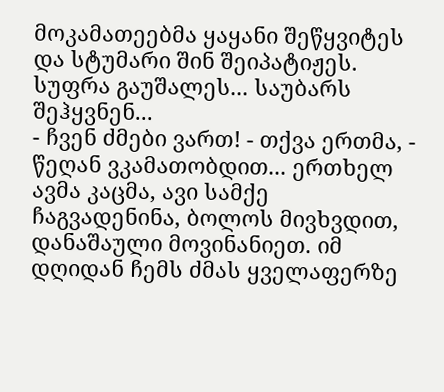მოკამათეებმა ყაყანი შეწყვიტეს და სტუმარი შინ შეიპატიჟეს.
სუფრა გაუშალეს... საუბარს შეჰყვნენ...
- ჩვენ ძმები ვართ! - თქვა ერთმა, - წეღან ვკამათობდით... ერთხელ ავმა კაცმა, ავი სამქე ჩაგვადენინა, ბოლოს მივხვდით, დანაშაული მოვინანიეთ. იმ დღიდან ჩემს ძმას ყველაფერზე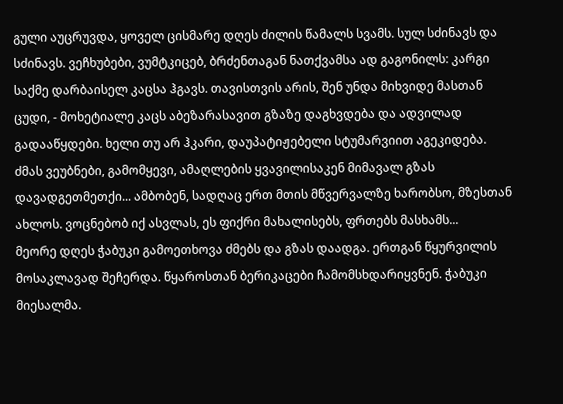გული აუცრუვდა, ყოველ ცისმარე დღეს ძილის წამალს სვამს. სულ სძინავს და სძინავს. ვეჩხუბები, ვუმტკიცებ, ბრძენთაგან ნათქვამსა ად გაგონილს: კარგი საქმე დარბაისელ კაცსა ჰგავს. თავისთვის არის, შენ უნდა მიხვიდე მასთან ცუდი, - მოხეტიალე კაცს აბეზარასავით გზაზე დაგხვდება და ადვილად გადააწყდები. ხელი თუ არ ჰკარი, დაუპატიჟებელი სტუმარვიით აგეკიდება.
ძმას ვეუბნები, გამომყევი, ამაღლების ყვავილისაკენ მიმავალ გზას დავადგეთმეთქი... ამბობენ, სადღაც ერთ მთის მწვერვალზე ხარობსო, მზესთან ახლოს. ვოცნებობ იქ ასვლას, ეს ფიქრი მახალისებს, ფრთებს მასხამს...
მეორე დღეს ჭაბუკი გამოეთხოვა ძმებს და გზას დაადგა. ერთგან წყურვილის მოსაკლავად შეჩერდა. წყაროსთან ბერიკაცები ჩამომსხდარიყვნენ. ჭაბუკი მიესალმა.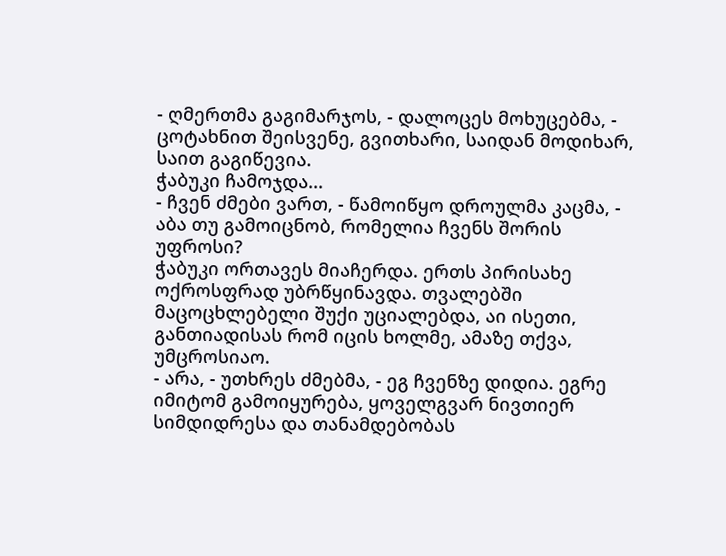- ღმერთმა გაგიმარჯოს, - დალოცეს მოხუცებმა, - ცოტახნით შეისვენე, გვითხარი, საიდან მოდიხარ, საით გაგიწევია.
ჭაბუკი ჩამოჯდა...
- ჩვენ ძმები ვართ, - წამოიწყო დროულმა კაცმა, - აბა თუ გამოიცნობ, რომელია ჩვენს შორის უფროსი?
ჭაბუკი ორთავეს მიაჩერდა. ერთს პირისახე ოქროსფრად უბრწყინავდა. თვალებში მაცოცხლებელი შუქი უციალებდა, აი ისეთი, განთიადისას რომ იცის ხოლმე, ამაზე თქვა, უმცროსიაო.
- არა, - უთხრეს ძმებმა, - ეგ ჩვენზე დიდია. ეგრე იმიტომ გამოიყურება, ყოველგვარ ნივთიერ სიმდიდრესა და თანამდებობას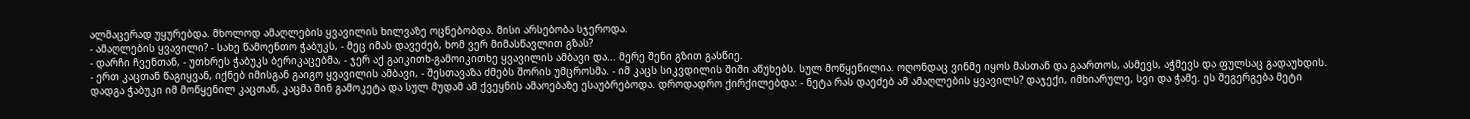ალმაცერად უყურებდა. მხოლოდ ამაღლების ყვავილის ხილვაზე ოცნებობდა. მისი არსებობა სჯეროდა.
- ამაღლების ყვავილი? - სახე წამოენთო ჭაბუკს, - მეც იმას დავეძებ, ხომ ვერ მიმასწავლით გზას?
- დარჩი ჩვენთან, - უთხრეს ჭაბუკს ბერიკაცებმა, - ჯერ აქ გაიკითხ-გამოიკითხე ყვავილის ამბავი და... მერე შენი გზით გასწიე.
- ერთ კაცთან წაგიყვან, იქნებ იმისგან გაიგო ყვავილის ამბავი, - შესთავაზა ძმებს შორის უმცროსმა. - იმ კაცს სიკვდილის შიში აწუხებს. სულ მოწყენილია. ოღონდაც ვინმე იყოს მასთან და გაართოს, ასმევს, აჭმევს და ფულსაც გადაუხდის.
დადგა ჭაბუკი იმ მოწყენილ კაცთან, კაცმა შინ გამოკეტა და სულ მუდამ ამ ქვეყნის ამაოებაზე ესაუბრებოდა. დროდადრო ქირქილებდა: - ნეტა რას დაეძებ ამ ამაღლების ყვავილს? დაჯექი, იმხიარულე, სვი და ჭამე. ეს შეგერგება მეტი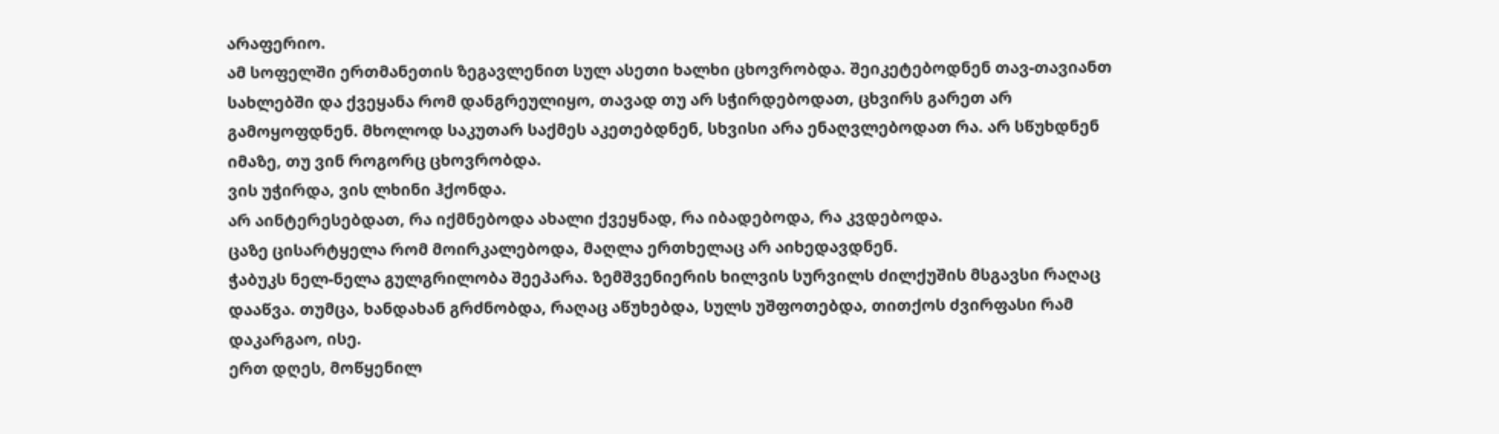არაფერიო.
ამ სოფელში ერთმანეთის ზეგავლენით სულ ასეთი ხალხი ცხოვრობდა. შეიკეტებოდნენ თავ-თავიანთ სახლებში და ქვეყანა რომ დანგრეულიყო, თავად თუ არ სჭირდებოდათ, ცხვირს გარეთ არ გამოყოფდნენ. მხოლოდ საკუთარ საქმეს აკეთებდნენ, სხვისი არა ენაღვლებოდათ რა. არ სწუხდნენ იმაზე, თუ ვინ როგორც ცხოვრობდა.
ვის უჭირდა, ვის ლხინი ჰქონდა.
არ აინტერესებდათ, რა იქმნებოდა ახალი ქვეყნად, რა იბადებოდა, რა კვდებოდა.
ცაზე ცისარტყელა რომ მოირკალებოდა, მაღლა ერთხელაც არ აიხედავდნენ.
ჭაბუკს ნელ-ნელა გულგრილობა შეეპარა. ზემშვენიერის ხილვის სურვილს ძილქუშის მსგავსი რაღაც დააწვა. თუმცა, ხანდახან გრძნობდა, რაღაც აწუხებდა, სულს უშფოთებდა, თითქოს ძვირფასი რამ დაკარგაო, ისე.
ერთ დღეს, მოწყენილ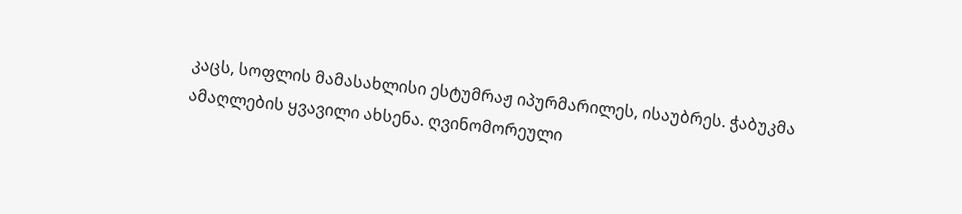კაცს, სოფლის მამასახლისი ესტუმრაჟ იპურმარილეს, ისაუბრეს. ჭაბუკმა ამაღლების ყვავილი ახსენა. ღვინომორეული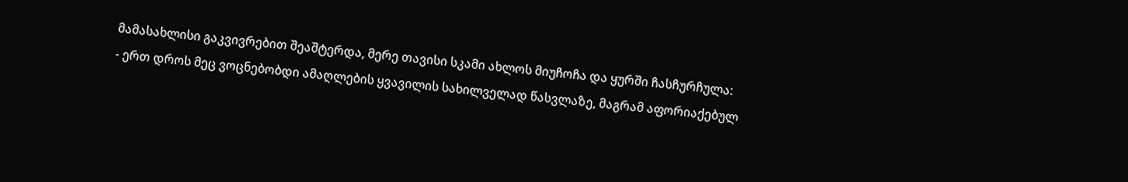მამასახლისი გაკვივრებით შეაშტერდა, მერე თავისი სკამი ახლოს მიუჩოჩა და ყურში ჩასჩურჩულა:
- ერთ დროს მეც ვოცნებობდი ამაღლების ყვავილის სახილველად წასვლაზე, მაგრამ აფორიაქებულ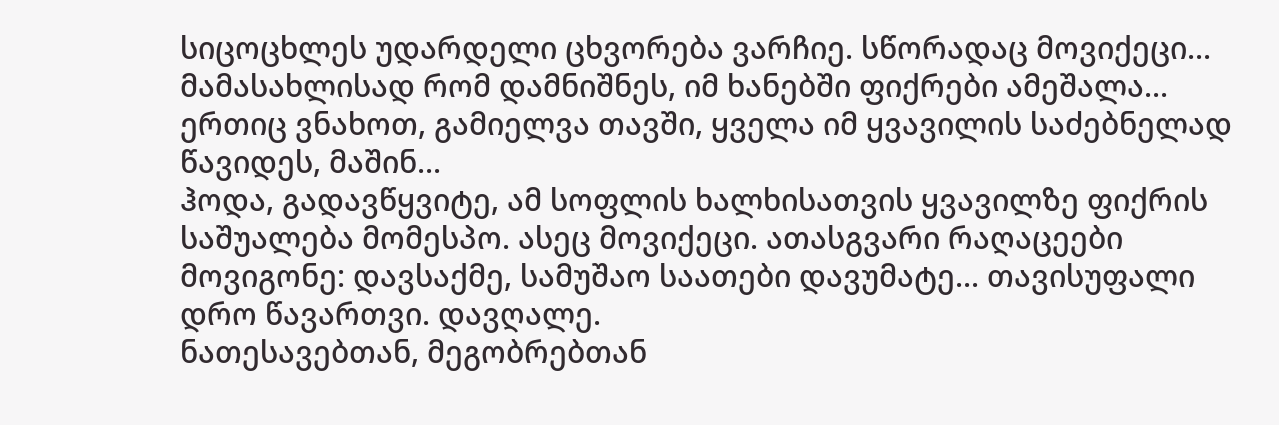სიცოცხლეს უდარდელი ცხვორება ვარჩიე. სწორადაც მოვიქეცი...
მამასახლისად რომ დამნიშნეს, იმ ხანებში ფიქრები ამეშალა... ერთიც ვნახოთ, გამიელვა თავში, ყველა იმ ყვავილის საძებნელად წავიდეს, მაშინ...
ჰოდა, გადავწყვიტე, ამ სოფლის ხალხისათვის ყვავილზე ფიქრის საშუალება მომესპო. ასეც მოვიქეცი. ათასგვარი რაღაცეები მოვიგონე: დავსაქმე, სამუშაო საათები დავუმატე... თავისუფალი დრო წავართვი. დავღალე.
ნათესავებთან, მეგობრებთან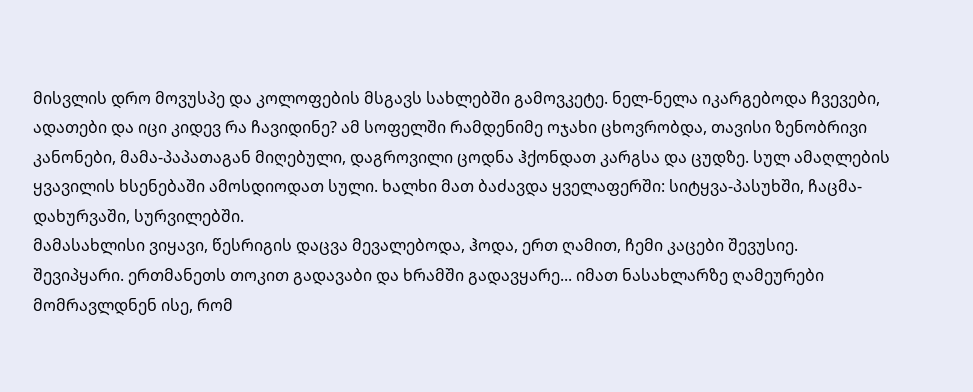მისვლის დრო მოვუსპე და კოლოფების მსგავს სახლებში გამოვკეტე. ნელ-ნელა იკარგებოდა ჩვევები, ადათები და იცი კიდევ რა ჩავიდინე? ამ სოფელში რამდენიმე ოჯახი ცხოვრობდა, თავისი ზენობრივი კანონები, მამა-პაპათაგან მიღებული, დაგროვილი ცოდნა ჰქონდათ კარგსა და ცუდზე. სულ ამაღლების ყვავილის ხსენებაში ამოსდიოდათ სული. ხალხი მათ ბაძავდა ყველაფერში: სიტყვა-პასუხში, ჩაცმა-დახურვაში, სურვილებში.
მამასახლისი ვიყავი, წესრიგის დაცვა მევალებოდა, ჰოდა, ერთ ღამით, ჩემი კაცები შევუსიე. შევიპყარი. ერთმანეთს თოკით გადავაბი და ხრამში გადავყარე... იმათ ნასახლარზე ღამეურები მომრავლდნენ ისე, რომ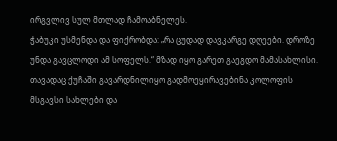ირგვლივ სულ მთლად ჩამოაბნელეს.
ჭაბუკი უსმენდა და ფიქრობდა: „რა ცუდად დავკარგე დღეები. დროზე უნდა გავცლოდი ამ სოფელს.“ მზად იყო გარეთ გაეგდო მამასახლისი. თავადაც ქუჩაში გავარდნილიყო გადმოეყირავებინა კოლოფის მსგავსი სახლები და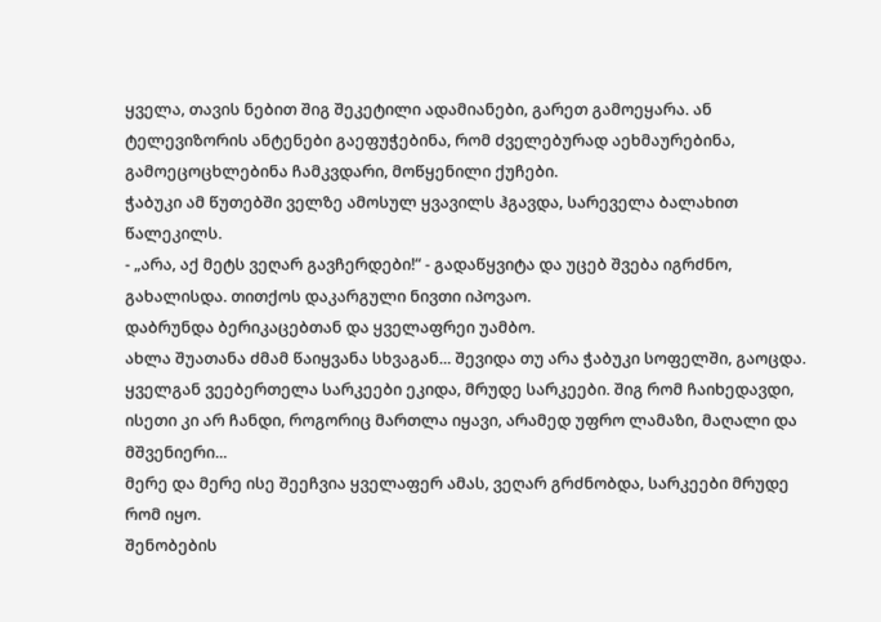ყველა, თავის ნებით შიგ შეკეტილი ადამიანები, გარეთ გამოეყარა. ან ტელევიზორის ანტენები გაეფუჭებინა, რომ ძველებურად აეხმაურებინა, გამოეცოცხლებინა ჩამკვდარი, მოწყენილი ქუჩები.
ჭაბუკი ამ წუთებში ველზე ამოსულ ყვავილს ჰგავდა, სარეველა ბალახით წალეკილს.
- „არა, აქ მეტს ვეღარ გავჩერდები!“ - გადაწყვიტა და უცებ შვება იგრძნო, გახალისდა. თითქოს დაკარგული ნივთი იპოვაო.
დაბრუნდა ბერიკაცებთან და ყველაფრეი უამბო.
ახლა შუათანა ძმამ წაიყვანა სხვაგან... შევიდა თუ არა ჭაბუკი სოფელში, გაოცდა. ყველგან ვეებერთელა სარკეები ეკიდა, მრუდე სარკეები. შიგ რომ ჩაიხედავდი, ისეთი კი არ ჩანდი, როგორიც მართლა იყავი, არამედ უფრო ლამაზი, მაღალი და მშვენიერი...
მერე და მერე ისე შეეჩვია ყველაფერ ამას, ვეღარ გრძნობდა, სარკეები მრუდე რომ იყო.
შენობების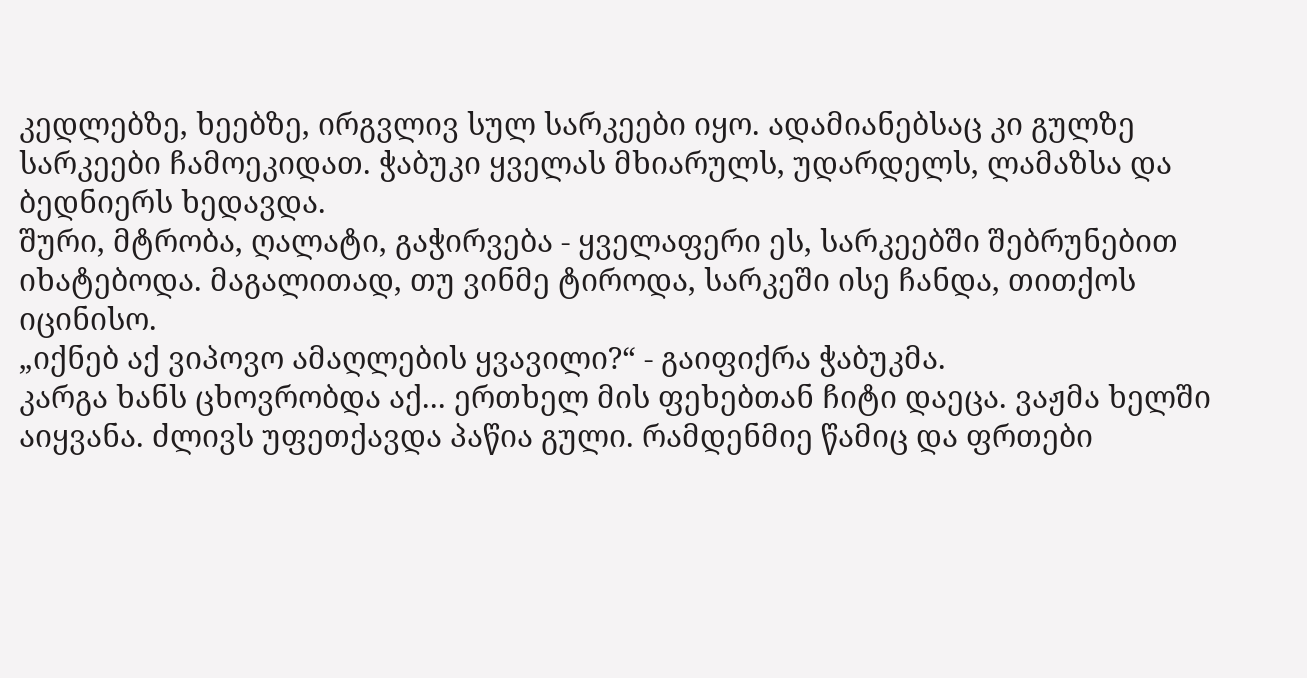კედლებზე, ხეებზე, ირგვლივ სულ სარკეები იყო. ადამიანებსაც კი გულზე სარკეები ჩამოეკიდათ. ჭაბუკი ყველას მხიარულს, უდარდელს, ლამაზსა და ბედნიერს ხედავდა.
შური, მტრობა, ღალატი, გაჭირვება - ყველაფერი ეს, სარკეებში შებრუნებით იხატებოდა. მაგალითად, თუ ვინმე ტიროდა, სარკეში ისე ჩანდა, თითქოს იცინისო.
„იქნებ აქ ვიპოვო ამაღლების ყვავილი?“ - გაიფიქრა ჭაბუკმა.
კარგა ხანს ცხოვრობდა აქ... ერთხელ მის ფეხებთან ჩიტი დაეცა. ვაჟმა ხელში აიყვანა. ძლივს უფეთქავდა პაწია გული. რამდენმიე წამიც და ფრთები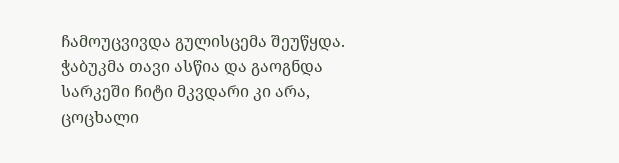ჩამოუცვივდა გულისცემა შეუწყდა.
ჭაბუკმა თავი ასწია და გაოგნდა სარკეში ჩიტი მკვდარი კი არა, ცოცხალი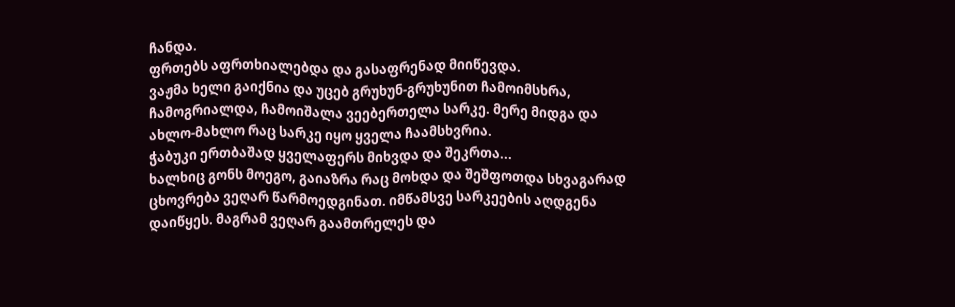ჩანდა.
ფრთებს აფრთხიალებდა და გასაფრენად მიიწევდა.
ვაჟმა ხელი გაიქნია და უცებ გრუხუნ-გრუხუნით ჩამოიმსხრა, ჩამოგრიალდა, ჩამოიშალა ვეებერთელა სარკე. მერე მიდგა და ახლო-მახლო რაც სარკე იყო ყველა ჩაამსხვრია.
ჭაბუკი ერთბაშად ყველაფერს მიხვდა და შეკრთა...
ხალხიც გონს მოეგო, გაიაზრა რაც მოხდა და შეშფოთდა სხვაგარად ცხოვრება ვეღარ წარმოედგინათ. იმწამსვე სარკეების აღდგენა დაიწყეს. მაგრამ ვეღარ გაამთრელეს და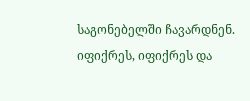საგონებელში ჩავარდნენ.
იფიქრეს, იფიქრეს და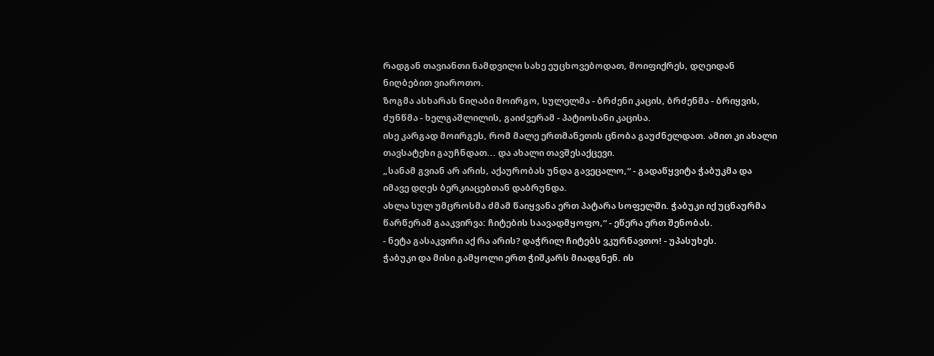რადგან თავიანთი ნამდვილი სახე ეუცხოვებოდათ, მოიფიქრეს, დღეიდან ნიღბებით ვიაროთო.
ზოგმა ასხარას ნიღაბი მოირგო, სულელმა - ბრძენი კაცის, ბრძენმა - ბრიყვის, ძუნწმა - ხელგაშლილის, გაიძვერამ - პატიოსანი კაცისა.
ისე კარგად მოირგეს, რომ მალე ერთმანეთის ცნობა გაუძნელდათ. ამით კი ახალი თავსატეხი გაუჩნდათ... და ახალი თავშესაქცევი.
„სანამ გვიან არ არის, აქაურობას უნდა გავეცალო,“ - გადაწყვიტა ჭაბუკმა და იმავე დღეს ბერკიაცებთან დაბრუნდა.
ახლა სულ უმცროსმა ძმამ წაიყვანა ერთ პატარა სოფელში. ჭაბუკი იქ უცნაურმა წარწერამ გააკვირვა: ჩიტების საავადმყოფო,“ - ეწერა ერთ შენობას.
- ნეტა გასაკვირი აქ რა არის? დაჭრილ ჩიტებს ვკურნავთო! - უპასუხეს.
ჭაბუკი და მისი გამყოლი ერთ ჭიშკარს მიადგნენ. ის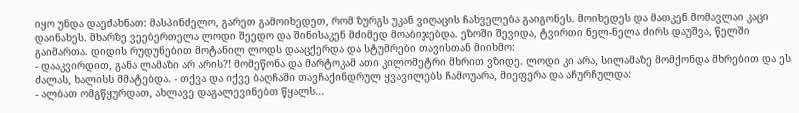იყო უნდა დაეძახნათ: მასპინძელო, გარეთ გამოიხედეთ, რომ ზურგს უკან ვიღაცის ჩახველება გაიგონეს. მოიხედეს და მათკენ მომავლაი კაცი დაინახეს. მხარზე ვეებერთელა ლოდი შეედო და შინისაკენ მძიმედ მოაბიჯებდა. ეზოში შევიდა, ტვირთი ნელ-ნელა ძირს დაუშვა, წელში გაიმართა. დიდის რუდუნებით მოტანილ ლოდს დააცქერდა და სტუმრები თავისთან მიიხმო:
- დააკვირდით, განა ლამაზი არ არის?! მომეწონა და მარტოკამ ათი კილომეტრი მხრით ვზიდე. ლოდი კი არა, სილამაზე მომქონდა მხრებით და ეს ძალას, ხალისს მმატებდა. - თქვა და იქვე ბაღჩაში თავჩაქინდრულ ყვავილებს ჩამოუარა, მიეფერა და აჩურჩულდა:
- ალბათ ომგწყურდათ, ახლავე დაგალევინებთ წყალს...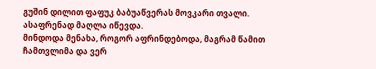გუშინ დილით ფაფუკ ბაბუაწვერას მოვკარი თვალი. ასაფრენად მაღლა იწევდა.
მინდოდა მენახა, როგორ აფრინდებოდა, მაგრამ წამით ჩამთვლიმა და ვერ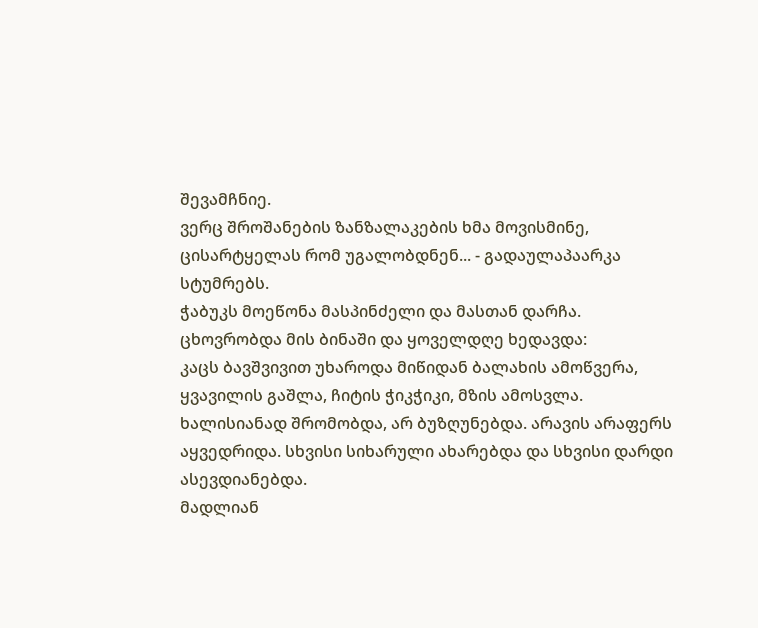შევამჩნიე.
ვერც შროშანების ზანზალაკების ხმა მოვისმინე, ცისარტყელას რომ უგალობდნენ... - გადაულაპაარკა სტუმრებს.
ჭაბუკს მოეწონა მასპინძელი და მასთან დარჩა. ცხოვრობდა მის ბინაში და ყოველდღე ხედავდა:
კაცს ბავშვივით უხაროდა მიწიდან ბალახის ამოწვერა, ყვავილის გაშლა, ჩიტის ჭიკჭიკი, მზის ამოსვლა.
ხალისიანად შრომობდა, არ ბუზღუნებდა. არავის არაფერს აყვედრიდა. სხვისი სიხარული ახარებდა და სხვისი დარდი ასევდიანებდა.
მადლიან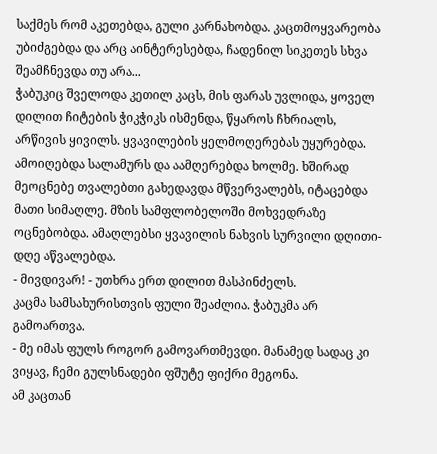საქმეს რომ აკეთებდა, გული კარნახობდა. კაცთმოყვარეობა უბიძგებდა და არც აინტერესებდა, ჩადენილ სიკეთეს სხვა შეამჩნევდა თუ არა...
ჭაბუკიც შველოდა კეთილ კაცს, მის ფარას უვლიდა, ყოველ დილით ჩიტების ჭიკჭიკს ისმენდა, წყაროს ჩხრიალს, არწივის ყივილს. ყვავილების ყელმოღერებას უყურებდა. ამოიღებდა სალამურს და აამღერებდა ხოლმე. ხშირად მეოცნებე თვალებთი გახედავდა მწვერვალებს, იტაცებდა მათი სიმაღლე. მზის სამფლობელოში მოხვედრაზე ოცნებობდა. ამაღლებსი ყვავილის ნახვის სურვილი დღითი-დღე აწვალებდა.
- მივდივარ! - უთხრა ერთ დილით მასპინძელს.
კაცმა სამსახურისთვის ფული შეაძლია. ჭაბუკმა არ გამოართვა.
- მე იმას ფულს როგორ გამოვართმევდი. მანამედ სადაც კი ვიყავ, ჩემი გულსნადები ფშუტე ფიქრი მეგონა.
ამ კაცთან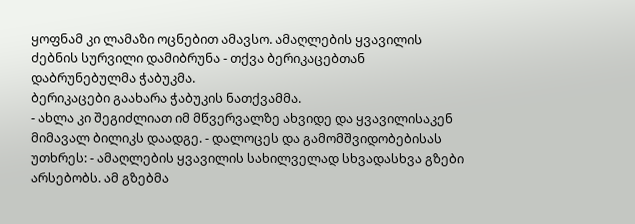ყოფნამ კი ლამაზი ოცნებით ამავსო. ამაღლების ყვავილის ძებნის სურვილი დამიბრუნა - თქვა ბერიკაცებთან დაბრუნებულმა ჭაბუკმა.
ბერიკაცები გაახარა ჭაბუკის ნათქვამმა.
- ახლა კი შეგიძლიათ იმ მწვერვალზე ახვიდე და ყვავილისაკენ მიმავალ ბილიკს დაადგე. - დალოცეს და გამომშვიდობებისას უთხრეს: - ამაღლების ყვავილის სახილველად სხვადასხვა გზები არსებობს. ამ გზებმა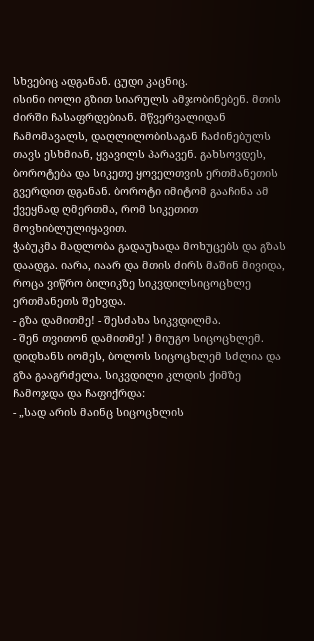სხვებიც ადგანან. ცუდი კაცნიც.
ისინი იოლი გზით სიარულს ამჯობინებენ. მთის ძირში ჩასაფრდებიან. მწვერვალიდან ჩამომავალს, დაღლილობისაგან ჩაძინებულს თავს ესხმიან, ყვავილს პარავენ. გახსოვდეს, ბოროტება და სიკეთე ყოველთვის ერთმანეთის გვერდით დგანან. ბოროტი იმიტომ გააჩინა ამ ქვეყნად ღმერთმა, რომ სიკეთით მოვხიბლულიყავით.
ჭაბუკმა მადლობა გადაუხადა მოხუცებს და გზას დაადგა. იარა, იაარ და მთის ძირს მაშინ მივიდა, როცა ვიწრო ბილიკზე სიკვდილსიცოცხლე ერთმანეთს შეხვდა.
- გზა დამითმე! - შესძახა სიკვდილმა.
- შენ თვითონ დამითმე! ) მიუგო სიცოცხლემ.
დიდხანს იომეს, ბოლოს სიცოცხლემ სძლია და გზა გააგრძელა. სიკვდილი კლდის ქიმზე ჩამოჯდა და ჩაფიქრდა:
- „სად არის მაინც სიცოცხლის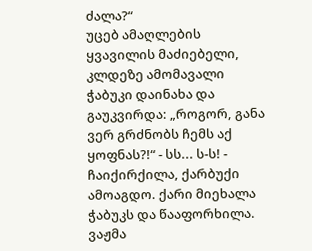ძალა?“
უცებ ამაღლების ყვავილის მაძიებელი, კლდეზე ამომავალი ჭაბუკი დაინახა და გაუკვირდა: „როგორ, განა ვერ გრძნობს ჩემს აქ ყოფნას?!“ - სს... ს-ს! - ჩაიქირქილა, ქარბუქი ამოაგდო. ქარი მიეხალა ჭაბუკს და წააფორხილა. ვაჟმა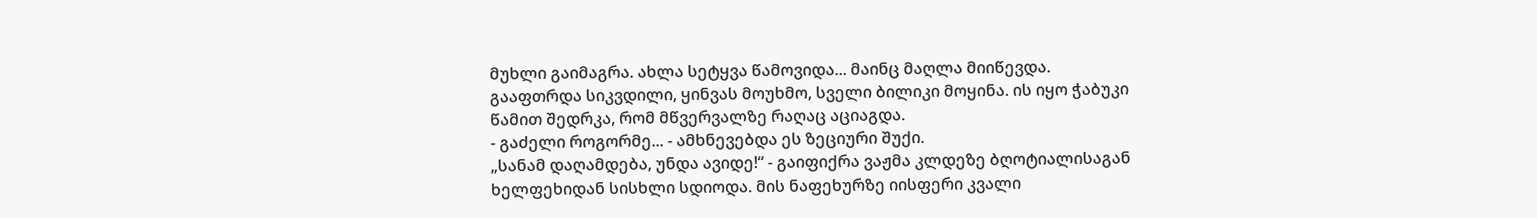მუხლი გაიმაგრა. ახლა სეტყვა წამოვიდა... მაინც მაღლა მიიწევდა.
გააფთრდა სიკვდილი, ყინვას მოუხმო, სველი ბილიკი მოყინა. ის იყო ჭაბუკი წამით შედრკა, რომ მწვერვალზე რაღაც აციაგდა.
- გაძელი როგორმე... - ამხნევებდა ეს ზეციური შუქი.
„სანამ დაღამდება, უნდა ავიდე!“ - გაიფიქრა ვაჟმა კლდეზე ბღოტიალისაგან ხელფეხიდან სისხლი სდიოდა. მის ნაფეხურზე იისფერი კვალი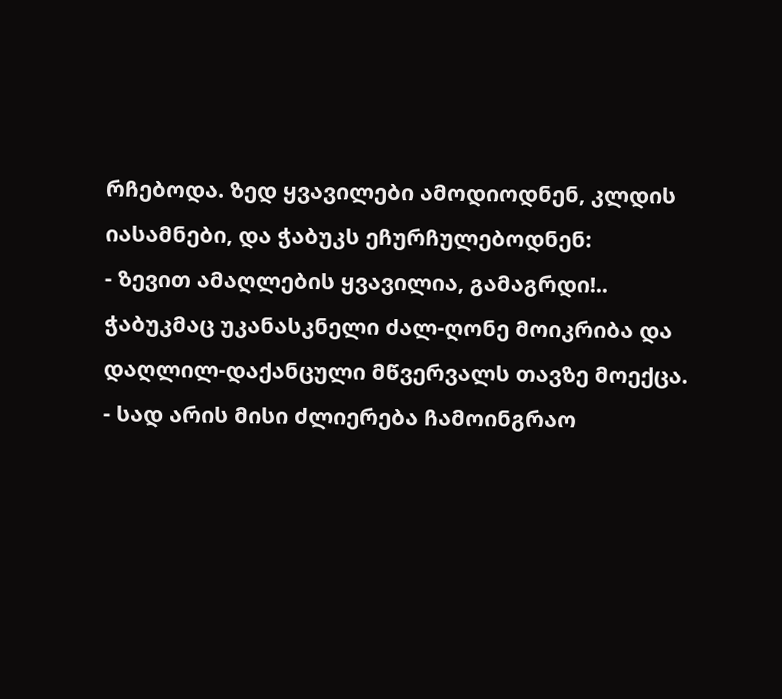რჩებოდა. ზედ ყვავილები ამოდიოდნენ, კლდის იასამნები, და ჭაბუკს ეჩურჩულებოდნენ:
- ზევით ამაღლების ყვავილია, გამაგრდი!..
ჭაბუკმაც უკანასკნელი ძალ-ღონე მოიკრიბა და დაღლილ-დაქანცული მწვერვალს თავზე მოექცა.
- სად არის მისი ძლიერება ჩამოინგრაო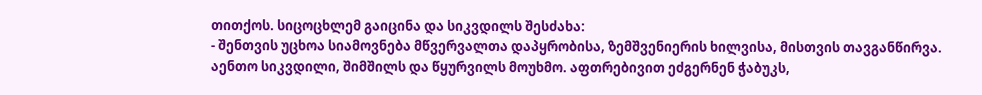თითქოს. სიცოცხლემ გაიცინა და სიკვდილს შესძახა:
- შენთვის უცხოა სიამოვნება მწვერვალთა დაპყრობისა, ზემშვენიერის ხილვისა, მისთვის თავგანწირვა.
აენთო სიკვდილი, შიმშილს და წყურვილს მოუხმო. აფთრებივით ეძგერნენ ჭაბუკს,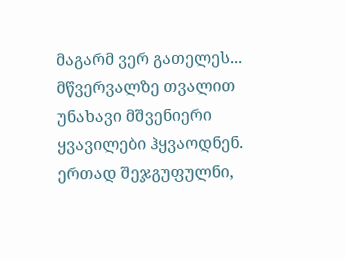მაგარმ ვერ გათელეს...
მწვერვალზე თვალით უნახავი მშვენიერი ყვავილები ჰყვაოდნენ.
ერთად შეჯგუფულნი,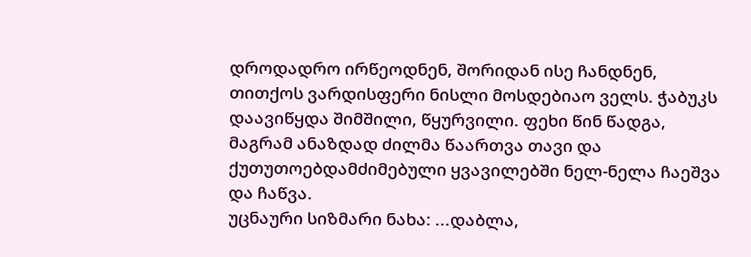დროდადრო ირწეოდნენ, შორიდან ისე ჩანდნენ, თითქოს ვარდისფერი ნისლი მოსდებიაო ველს. ჭაბუკს დაავიწყდა შიმშილი, წყურვილი. ფეხი წინ წადგა, მაგრამ ანაზდად ძილმა წაართვა თავი და ქუთუთოებდამძიმებული ყვავილებში ნელ-ნელა ჩაეშვა და ჩაწვა.
უცნაური სიზმარი ნახა: ...დაბლა,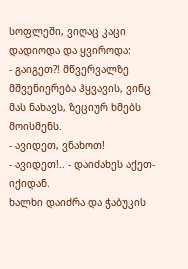სოფლეში, ვიღაც კაცი დადიოდა და ყვიროდა:
- გაიგეთ?! მწვერვალზე მშვენიერება ჰყვავის, ვინც მას ნახავს, ზეციურ ხმებს მოისმენს.
- ავიდეთ, ვნახოთ!
- ავიდეთ!.. - დაიძახეს აქეთ-იქიდან.
ხალხი დაიძრა და ჭაბუკის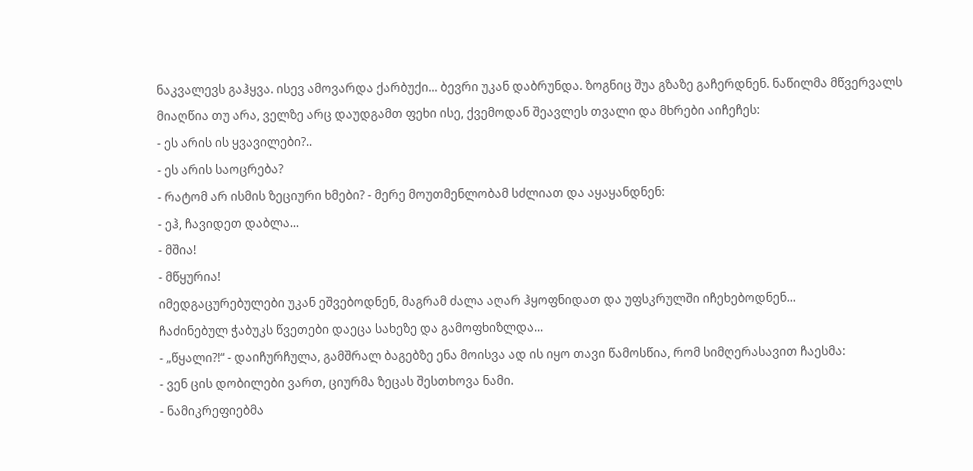ნაკვალევს გაჰყვა. ისევ ამოვარდა ქარბუქი... ბევრი უკან დაბრუნდა. ზოგნიც შუა გზაზე გაჩერდნენ. ნაწილმა მწვერვალს მიაღწია თუ არა, ველზე არც დაუდგამთ ფეხი ისე, ქვემოდან შეავლეს თვალი და მხრები აიჩეჩეს:
- ეს არის ის ყვავილები?..
- ეს არის საოცრება?
- რატომ არ ისმის ზეციური ხმები? - მერე მოუთმენლობამ სძლიათ და აყაყანდნენ:
- ეჰ, ჩავიდეთ დაბლა...
- მშია!
- მწყურია!
იმედგაცურებულები უკან ეშვებოდნენ, მაგრამ ძალა აღარ ჰყოფნიდათ და უფსკრულში იჩეხებოდნენ...
ჩაძინებულ ჭაბუკს წვეთები დაეცა სახეზე და გამოფხიზლდა...
- „წყალი?!“ - დაიჩურჩულა, გამშრალ ბაგებზე ენა მოისვა ად ის იყო თავი წამოსწია, რომ სიმღერასავით ჩაესმა:
- ვენ ცის დობილები ვართ, ციურმა ზეცას შესთხოვა ნამი.
- ნამიკრეფიებმა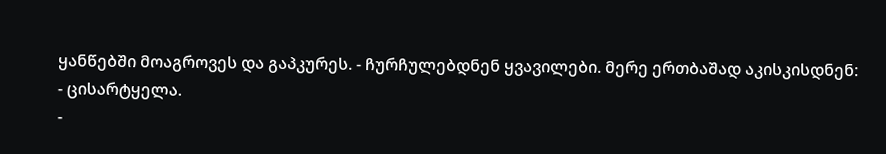ყანწებში მოაგროვეს და გაპკურეს. - ჩურჩულებდნენ ყვავილები. მერე ერთბაშად აკისკისდნენ:
- ცისარტყელა.
-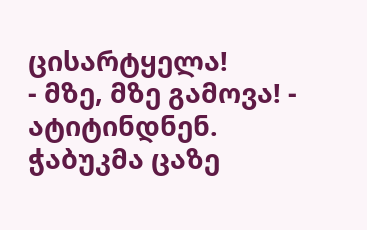ცისარტყელა!
- მზე, მზე გამოვა! - ატიტინდნენ.
ჭაბუკმა ცაზე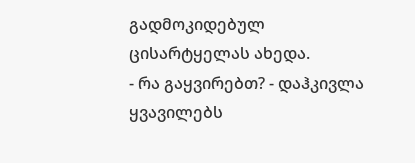გადმოკიდებულ ცისარტყელას ახედა.
- რა გაყვირებთ? - დაჰკივლა ყვავილებს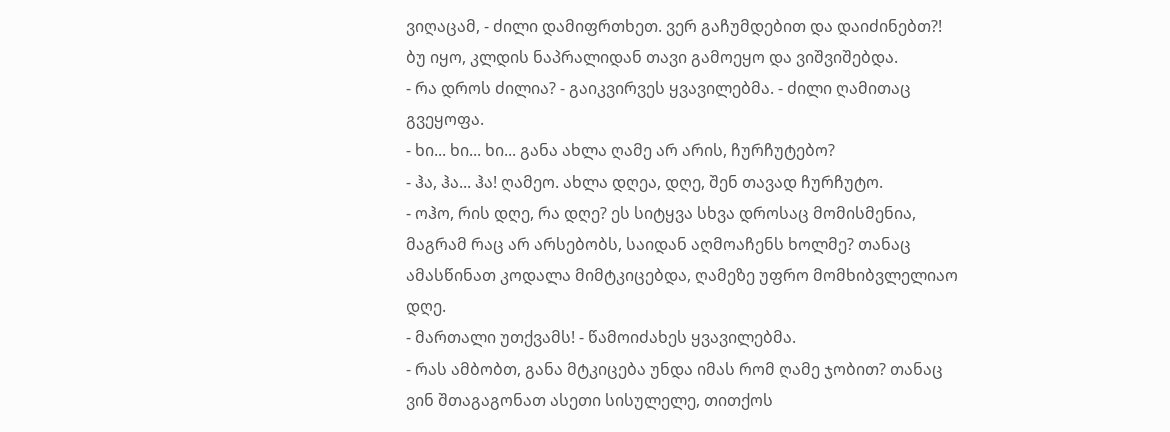ვიღაცამ, - ძილი დამიფრთხეთ. ვერ გაჩუმდებით და დაიძინებთ?!
ბუ იყო, კლდის ნაპრალიდან თავი გამოეყო და ვიშვიშებდა.
- რა დროს ძილია? - გაიკვირვეს ყვავილებმა. - ძილი ღამითაც გვეყოფა.
- ხი... ხი... ხი... განა ახლა ღამე არ არის, ჩურჩუტებო?
- ჰა, ჰა... ჰა! ღამეო. ახლა დღეა, დღე, შენ თავად ჩურჩუტო.
- ოჰო, რის დღე, რა დღე? ეს სიტყვა სხვა დროსაც მომისმენია, მაგრამ რაც არ არსებობს, საიდან აღმოაჩენს ხოლმე? თანაც ამასწინათ კოდალა მიმტკიცებდა, ღამეზე უფრო მომხიბვლელიაო დღე.
- მართალი უთქვამს! - წამოიძახეს ყვავილებმა.
- რას ამბობთ, განა მტკიცება უნდა იმას რომ ღამე ჯობით? თანაც ვინ შთაგაგონათ ასეთი სისულელე, თითქოს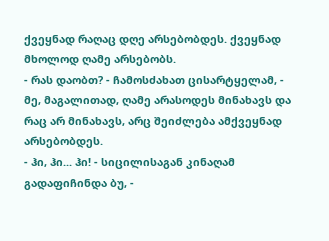ქვეყნად რაღაც დღე არსებობდეს. ქვეყნად მხოლოდ ღამე არსებობს.
- რას დაობთ? - ჩამოსძახათ ცისარტყელამ, - მე, მაგალითად, ღამე არასოდეს მინახავს და რაც არ მინახავს, არც შეიძლება ამქვეყნად არსებობდეს.
- ჰი, ჰი... ჰი! - სიცილისაგან კინაღამ გადაფიჩინდა ბუ, -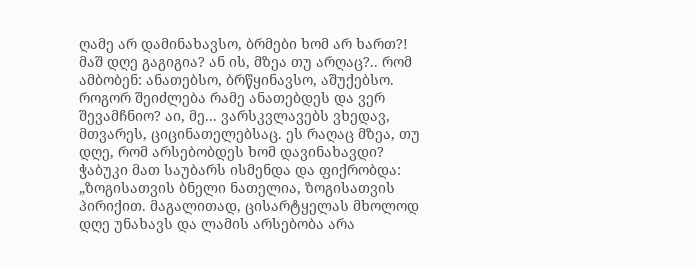ღამე არ დამინახავსო, ბრმები ხომ არ ხართ?! მაშ დღე გაგიგია? ან ის, მზეა თუ არღაც?.. რომ ამბობენ: ანათებსო, ბრწყინავსო, აშუქებსო.
როგორ შეიძლება რამე ანათებდეს და ვერ შევამჩნიო? აი, მე... ვარსკვლავებს ვხედავ, მთვარეს, ციცინათელებსაც. ეს რაღაც მზეა, თუ დღე, რომ არსებობდეს ხომ დავინახავდი?
ჭაბუკი მათ საუბარს ისმენდა და ფიქრობდა:
„ზოგისათვის ბნელი ნათელია, ზოგისათვის პირიქით. მაგალითად, ცისარტყელას მხოლოდ დღე უნახავს და ლამის არსებობა არა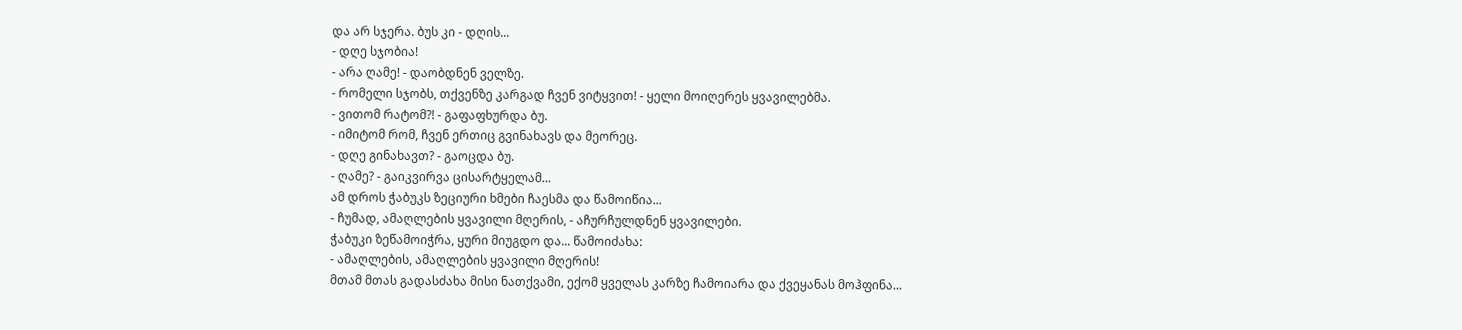და არ სჯერა. ბუს კი - დღის...
- დღე სჯობია!
- არა ღამე! - დაობდნენ ველზე.
- რომელი სჯობს, თქვენზე კარგად ჩვენ ვიტყვით! - ყელი მოიღერეს ყვავილებმა.
- ვითომ რატომ?! - გაფაფხურდა ბუ.
- იმიტომ რომ, ჩვენ ერთიც გვინახავს და მეორეც.
- დღე გინახავთ? - გაოცდა ბუ.
- ღამე? - გაიკვირვა ცისარტყელამ...
ამ დროს ჭაბუკს ზეციური ხმები ჩაესმა და წამოიწია...
- ჩუმად, ამაღლების ყვავილი მღერის, - აჩურჩულდნენ ყვავილები.
ჭაბუკი ზეწამოიჭრა, ყური მიუგდო და... წამოიძახა:
- ამაღლების, ამაღლების ყვავილი მღერის!
მთამ მთას გადასძახა მისი ნათქვამი, ექომ ყველას კარზე ჩამოიარა და ქვეყანას მოჰფინა...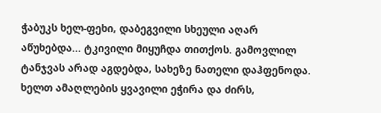ჭაბუკს ხელ-ფეხი, დაბეგვილი სხეული აღარ აწუხებდა... ტკივილი მიყუჩდა თითქოს. გამოვლილ ტანჯვას არად აგდებდა, სახეზე ნათელი დაჰფენოდა. ხელთ ამაღლების ყვავილი ეჭირა და ძირს,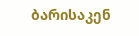ბარისაკენ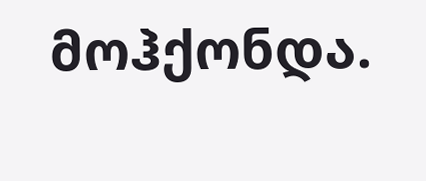მოჰქონდა.